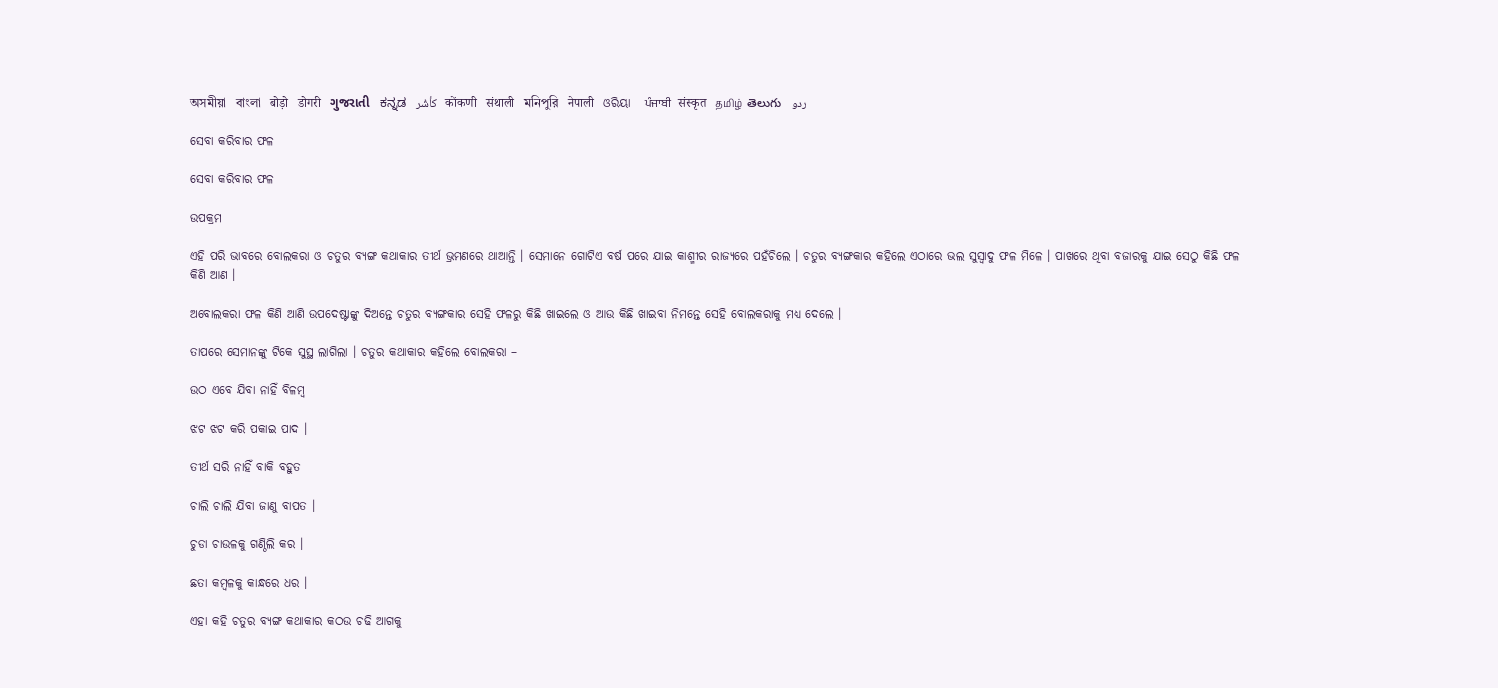অসমীয়া   বাংলা   बोड़ो   डोगरी   ગુજરાતી   ಕನ್ನಡ   كأشُر   कोंकणी   संथाली   মনিপুরি   नेपाली   ଓରିୟା   ਪੰਜਾਬੀ   संस्कृत   தமிழ்  తెలుగు   ردو

ସେବା କରିବାର ଫଳ

ସେବା କରିବାର ଫଳ

ଉପକ୍ରମ

ଏହି ପରି ଭାବରେ ବୋଲକରା ଓ ଚତୁର ବ୍ୟଙ୍ଗ କଥାକାର ତୀର୍ଥ ଭ୍ରମଣରେ ଥାଆନ୍ତି । ସେମାନେ ଗୋଟିଏ ବର୍ଷ ପରେ ଯାଇ କାଶ୍ମୀର ରାଜ୍ୟରେ ପହଁଚିଲେ । ଚତୁର ବ୍ୟଙ୍ଗକାର କହିଲେ ଏଠାରେ ଭଲ ସୁସ୍ୱାଦୁ ଫଳ ମିଳେ । ପାଖରେ ଥିବା ବଜାରକୁ ଯାଇ ସେଠୁ କିଛି ଫଳ କିଣି ଆଣ ।

ଅବୋଲକରା ଫଳ କିଣି ଆଣି ଉପଦେଷ୍ଟାଙ୍କୁ ଦିଅନ୍ତେ ଚତୁର ବ୍ୟଙ୍ଗକାର ସେହି ଫଳରୁ କିଛି ଖାଇଲେ ଓ ଆଉ କିଛି ଖାଇବା ନିମନ୍ତେ ସେହି ବୋଲକରାକୁ ମଧ୍ୟ ଦେଲେ ।

ତାପରେ ସେମାନଙ୍କୁ ଟିକେ ସୁସ୍ଥ ଲାଗିଲା । ଚତୁର କଥାକାର କହିଲେ ବୋଲକରା –

ଉଠ ଏବେ ଯିବା ନାହିଁ ବିଳମ୍ବ

ଝଟ ଝଟ କରି ପକାଇ ପାଦ ।

ତୀର୍ଥ ସରି ନାହିଁ ବାକି ବହୁତ

ଚାଲି ଚାଲି ଯିବା ଜାଣୁ ବାପତ ।

ଚୁଡା ଚାଉଳକୁ ଗଣ୍ଠିଲି କର ।

ଛତା କମ୍ବଳକୁ କାନ୍ଧରେ ଧର ।

ଏହା କହି ଚତୁର ବ୍ୟଙ୍ଗ କଥାକାର କଠଉ ଚଢି ଆଗକୁ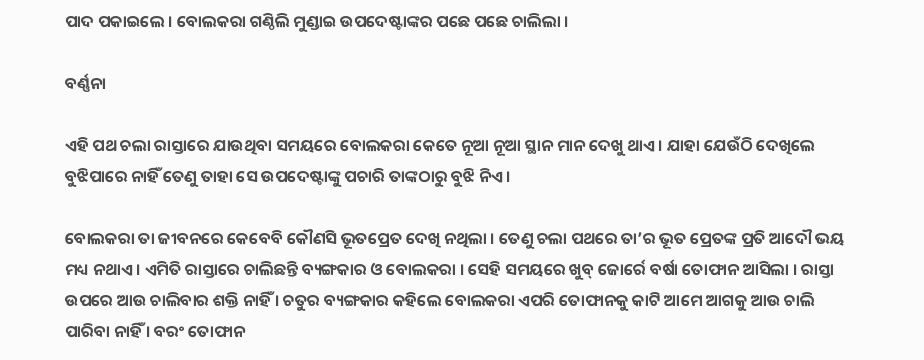ପାଦ ପକାଇଲେ । ବୋଲକରା ଗଣ୍ଠିଲି ମୁଣ୍ଡାଇ ଉପଦେଷ୍ଟାଙ୍କର ପଛେ ପଛେ ଚାଲିଲା ।

ବର୍ଣ୍ଣନା

ଏହି ପଥ ଚଲା ରାସ୍ତାରେ ଯାଉଥିବା ସମୟରେ ବୋଲକରା କେତେ ନୂଆ ନୂଆ ସ୍ଥାନ ମାନ ଦେଖୁ ଥାଏ । ଯାହା ଯେଉଁଠି ଦେଖିଲେ ବୁଝିପାରେ ନାହିଁ ତେଣୁ ତାହା ସେ ଉପଦେଷ୍ଟାଙ୍କୁ ପଚାରି ତାଙ୍କଠାରୁ ବୁଝି ନିଏ ।

ବୋଲକରା ତା ଜୀବନରେ କେବେବି କୌଣସି ଭୂତପ୍ରେତ ଦେଖି ନଥିଲା । ତେଣୁ ଚଲା ପଥରେ ତା’ର ଭୂତ ପ୍ରେତଙ୍କ ପ୍ରତି ଆଦୌ ଭୟ ମଧ୍ୟ ନଥାଏ । ଏମିତି ରାସ୍ତାରେ ଚାଲିଛନ୍ତି ବ୍ୟଙ୍ଗକାର ଓ ବୋଲକରା । ସେହି ସମୟରେ ଖୁବ୍ ଜୋର୍ରେ ବର୍ଷା ତୋଫାନ ଆସିଲା । ରାସ୍ତା ଉପରେ ଆଉ ଚାଲିବାର ଶକ୍ତି ନାହିଁ । ଚତୁର ବ୍ୟଙ୍ଗକାର କହିଲେ ବୋଲକରା ଏପରି ତୋଫାନକୁ କାଟି ଆମେ ଆଗକୁ ଆଉ ଚାଲି ପାରିବା ନାହିଁ । ବରଂ ତୋଫାନ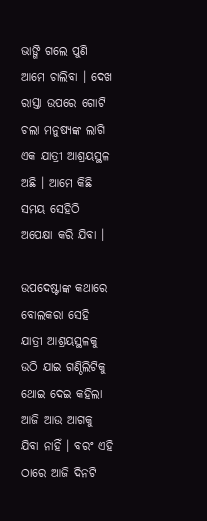ଭାଙ୍ଗି ଗଲେ ପୁଣି ଆମେ ଚାଲିବା । ଦେଖ ରାସ୍ତା ଉପରେ ଗୋଟି ଚଲା ମନୁଷ୍ୟଙ୍କ ଲାଗି ଏକ ଯାତ୍ରୀ ଆଶ୍ରୟସ୍ଥଳ ଅଛି । ଆମେ କିଛି ସମୟ ସେହିଠି ଅପେକ୍ଷା କରି ଯିବା ।

ଉପଦେଷ୍ଟାଙ୍କ କଥାରେ ବୋଲକରା ସେହି ଯାତ୍ରୀ ଆଶ୍ରୟସ୍ଥଳକୁ ଉଠି ଯାଇ ଗଣ୍ଠିଲିଟିକୁ ଥୋଇ ଦେଇ କହିଲା ଆଜି ଆଉ ଆଗକୁ ଯିବା ନାହିଁ । ବରଂ ଏହି ଠାରେ ଆଜି ଦିନଟି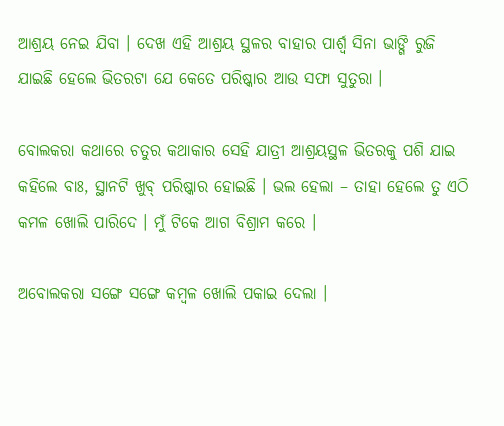ଆଶ୍ରୟ ନେଇ ଯିବା । ଦେଖ ଏହି ଆଶ୍ରୟ ସ୍ଥଳର ବାହାର ପାର୍ଶ୍ବ ସିନା ଭାଙ୍ଗି ରୁଜି ଯାଇଛି ହେଲେ ଭିତରଟା ଯେ କେତେ ପରିଷ୍କାର ଆଉ ସଫା ସୁତୁରା ।

ବୋଲକରା କଥାରେ ଚତୁର କଥାକାର ସେହି ଯାତ୍ରୀ ଆଶ୍ରୟସ୍ଥଳ ଭିତରକୁ ପଶି ଯାଇ କହିଲେ ବାଃ, ସ୍ଥାନଟି ଖୁବ୍ ପରିଷ୍କାର ହୋଇଛି । ଭଲ ହେଲା – ତାହା ହେଲେ ତୁ ଏଠି କମଳ ଖୋଲି ପାରିଦେ । ମୁଁ ଟିକେ ଆଗ ବିଶ୍ରାମ କରେ ।

ଅବୋଲକରା ସଙ୍ଗେ ସଙ୍ଗେ କମ୍ବଳ ଖୋଲି ପକାଇ ଦେଲା ।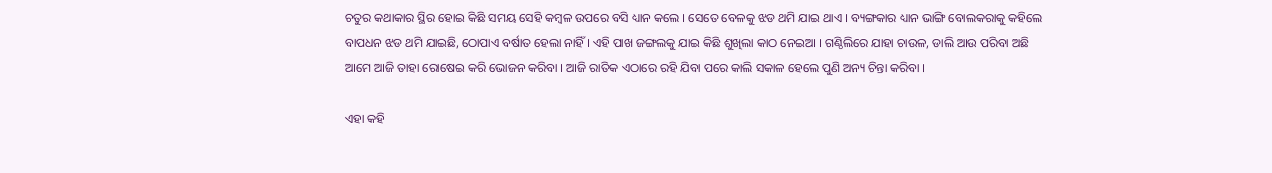ଚତୁର କଥାକାର ସ୍ଥିର ହୋଇ କିଛି ସମୟ ସେହି କମ୍ବଳ ଉପରେ ବସି ଧ୍ୟାନ କଲେ । ସେତେ ବେଳକୁ ଝଡ ଥମି ଯାଇ ଥାଏ । ବ୍ୟଙ୍ଗକାର ଧ୍ୟାନ ଭାଙ୍ଗି ବୋଲକରାକୁ କହିଲେ ବାପଧନ ଝଡ ଥମି ଯାଇଛି, ଠୋପାଏ ବର୍ଷାତ ହେଲା ନାହିଁ । ଏହି ପାଖ ଜଙ୍ଗଲକୁ ଯାଇ କିଛି ଶୁଖିଲା କାଠ ନେଇଆ । ଗଣ୍ଠିଲିରେ ଯାହା ଚାଉଳ, ଡାଲି ଆଉ ପରିବା ଅଛି ଆମେ ଆଜି ତାହା ରୋଷେଇ କରି ଭୋଜନ କରିବା । ଆଜି ରାତିକ ଏଠାରେ ରହି ଯିବା ପରେ କାଲି ସକାଳ ହେଲେ ପୁଣି ଅନ୍ୟ ଚିନ୍ତା କରିବା ।

ଏହା କହି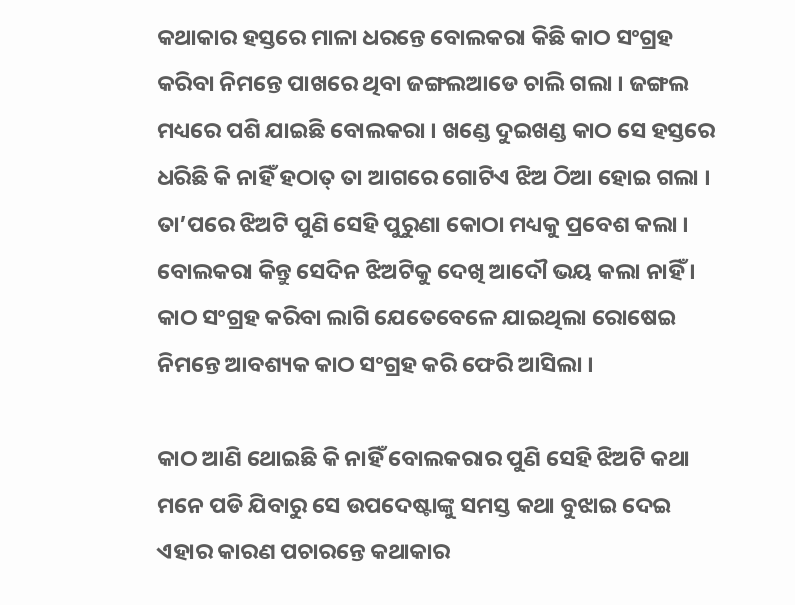କଥାକାର ହସ୍ତରେ ମାଳା ଧରନ୍ତେ ବୋଲକରା କିଛି କାଠ ସଂଗ୍ରହ କରିବା ନିମନ୍ତେ ପାଖରେ ଥିବା ଜଙ୍ଗଲଆଡେ ଚାଲି ଗଲା । ଜଙ୍ଗଲ ମଧ୍ୟରେ ପଶି ଯାଇଛି ବୋଲକରା । ଖଣ୍ଡେ ଦୁଇଖଣ୍ଡ କାଠ ସେ ହସ୍ତରେ ଧରିଛି କି ନାହିଁ ହଠାତ୍ ତା ଆଗରେ ଗୋଟିଏ ଝିଅ ଠିଆ ହୋଇ ଗଲା । ତା’ପରେ ଝିଅଟି ପୁଣି ସେହି ପୁରୁଣା କୋଠା ମଧ୍ୟକୁ ପ୍ରବେଶ କଲା । ବୋଲକରା କିନ୍ତୁ ସେଦିନ ଝିଅଟିକୁ ଦେଖି ଆଦୌ ଭୟ କଲା ନାହିଁ । କାଠ ସଂଗ୍ରହ କରିବା ଲାଗି ଯେତେବେଳେ ଯାଇଥିଲା ରୋଷେଇ ନିମନ୍ତେ ଆବଶ୍ୟକ କାଠ ସଂଗ୍ରହ କରି ଫେରି ଆସିଲା ।

କାଠ ଆଣି ଥୋଇଛି କି ନାହିଁ ବୋଲକରାର ପୁଣି ସେହି ଝିଅଟି କଥା ମନେ ପଡି ଯିବାରୁ ସେ ଉପଦେଷ୍ଟାଙ୍କୁ ସମସ୍ତ କଥା ବୁଝାଇ ଦେଇ ଏହାର କାରଣ ପଚାରନ୍ତେ କଥାକାର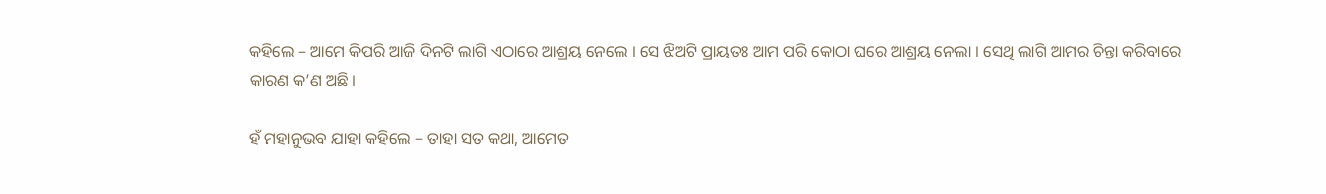କହିଲେ – ଆମେ କିପରି ଆଜି ଦିନଟି ଲାଗି ଏଠାରେ ଆଶ୍ରୟ ନେଲେ । ସେ ଝିଅଟି ପ୍ରାୟତଃ ଆମ ପରି କୋଠା ଘରେ ଆଶ୍ରୟ ନେଲା । ସେଥି ଲାଗି ଆମର ଚିନ୍ତା କରିବାରେ କାରଣ କ’ଣ ଅଛି ।

ହଁ ମହାନୁଭବ ଯାହା କହିଲେ – ତାହା ସତ କଥା, ଆମେତ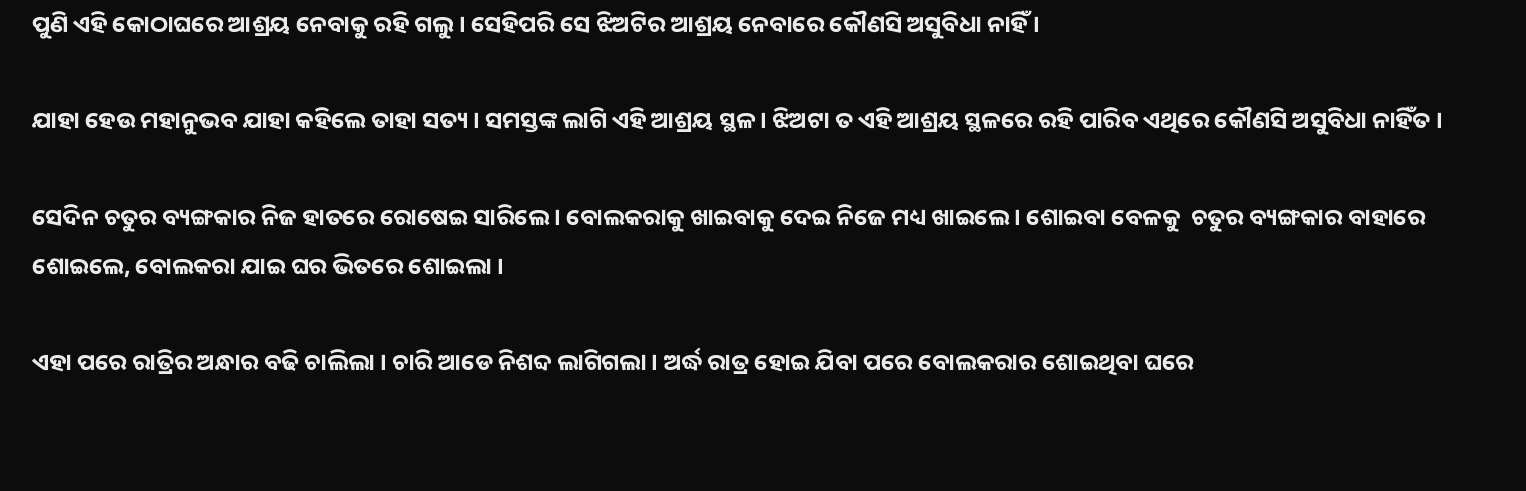ପୁଣି ଏହି କୋଠାଘରେ ଆଶ୍ରୟ ନେବାକୁ ରହି ଗଲୁ । ସେହିପରି ସେ ଝିଅଟିର ଆଶ୍ରୟ ନେବାରେ କୌଣସି ଅସୁବିଧା ନାହିଁ ।

ଯାହା ହେଉ ମହାନୁଭବ ଯାହା କହିଲେ ତାହା ସତ୍ୟ । ସମସ୍ତଙ୍କ ଲାଗି ଏହି ଆଶ୍ରୟ ସ୍ଥଳ । ଝିଅଟା ତ ଏହି ଆଶ୍ରୟ ସ୍ଥଳରେ ରହି ପାରିବ ଏଥିରେ କୌଣସି ଅସୁବିଧା ନାହିଁତ ।

ସେଦିନ ଚତୁର ବ୍ୟଙ୍ଗକାର ନିଜ ହାତରେ ରୋଷେଇ ସାରିଲେ । ବୋଲକରାକୁ ଖାଇବାକୁ ଦେଇ ନିଜେ ମଧ୍ୟ ଖାଇଲେ । ଶୋଇବା ବେଳକୁ  ଚତୁର ବ୍ୟଙ୍ଗକାର ବାହାରେ ଶୋଇଲେ, ବୋଲକରା ଯାଇ ଘର ଭିତରେ ଶୋଇଲା ।

ଏହା ପରେ ରାତ୍ରିର ଅନ୍ଧାର ବଢି ଚାଲିଲା । ଚାରି ଆଡେ ନିଶବ୍ଦ ଲାଗିଗଲା । ଅର୍ଦ୍ଧ ରାତ୍ର ହୋଇ ଯିବା ପରେ ବୋଲକରାର ଶୋଇଥିବା ଘରେ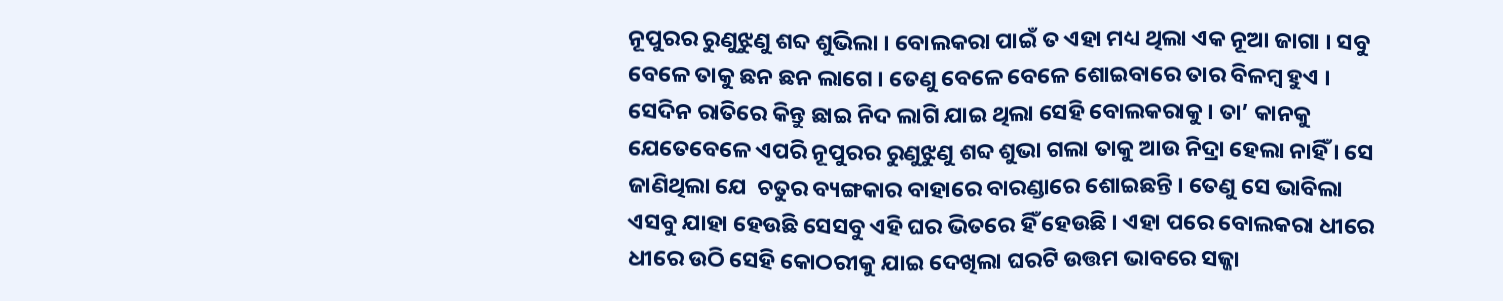ନୂପୁରର ରୁଣୁଝୁଣୁ ଶବ୍ଦ ଶୁଭିଲା । ବୋଲକରା ପାଇଁ ତ ଏହା ମଧ୍ୟ ଥିଲା ଏକ ନୂଆ ଜାଗା । ସବୁ ବେଳେ ତାକୁ ଛନ ଛନ ଲାଗେ । ତେଣୁ ବେଳେ ବେଳେ ଶୋଇବାରେ ତାର ବିଳମ୍ବ ହୁଏ । ସେଦିନ ରାତିରେ କିନ୍ତୁ ଛାଇ ନିଦ ଲାଗି ଯାଇ ଥିଲା ସେହି ବୋଲକରାକୁ । ତା’ କାନକୁ ଯେତେବେଳେ ଏପରି ନୂପୁରର ରୁଣୁଝୁଣୁ ଶବ୍ଦ ଶୁଭା ଗଲା ତାକୁ ଆଉ ନିଦ୍ରା ହେଲା ନାହିଁ । ସେ ଜାଣିଥିଲା ଯେ  ଚତୁର ବ୍ୟଙ୍ଗକାର ବାହାରେ ବାରଣ୍ଡାରେ ଶୋଇଛନ୍ତି । ତେଣୁ ସେ ଭାବିଲା ଏସବୁ ଯାହା ହେଉଛି ସେସବୁ ଏହି ଘର ଭିତରେ ହିଁ ହେଉଛି । ଏହା ପରେ ବୋଲକରା ଧୀରେ ଧୀରେ ଉଠି ସେହି କୋଠରୀକୁ ଯାଇ ଦେଖିଲା ଘରଟି ଉତ୍ତମ ଭାବରେ ସଜ୍ଜା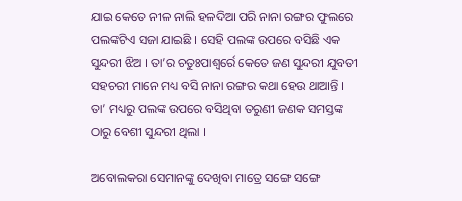ଯାଇ କେତେ ନୀଳ ନାଲି ହଳଦିଆ ପରି ନାନା ରଙ୍ଗର ଫୁଲରେ ପଲଙ୍କଟିଏ ସଜା ଯାଇଛି । ସେହି ପଲଙ୍କ ଉପରେ ବସିଛି ଏକ ସୁନ୍ଦରୀ ଝିଅ । ତା’ର ଚତୁଃପାଶ୍ୱର୍ରେ କେତେ ଜଣ ସୁନ୍ଦରୀ ଯୁବତୀ ସହଚରୀ ମାନେ ମଧ୍ୟ ବସି ନାନା ରଙ୍ଗର କଥା ହେଉ ଥାଆନ୍ତି । ତା’ ମଧ୍ୟରୁ ପଲଙ୍କ ଉପରେ ବସିଥିବା ତରୁଣୀ ଜଣକ ସମସ୍ତଙ୍କ ଠାରୁ ବେଶୀ ସୁନ୍ଦରୀ ଥିଲା ।

ଅବୋଲକରା ସେମାନଙ୍କୁ ଦେଖିବା ମାତ୍ରେ ସଙ୍ଗେ ସଙ୍ଗେ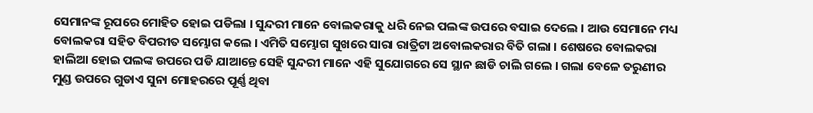ସେମାନଙ୍କ ରୂପରେ ମୋହିତ ହୋଇ ପଡିଲା । ସୁନ୍ଦରୀ ମାନେ ବୋଲକରାକୁ ଧରି ନେଇ ପଲଙ୍କ ଉପରେ ବସାଇ ଦେଲେ । ଆଉ ସେମାନେ ମଧ୍ୟ ବୋଲକରା ସହିତ ବିପରୀତ ସମ୍ଭୋଗ କଲେ । ଏମିତି ସମ୍ଭୋଗ ସୁଖରେ ସାରା ରାତ୍ରିଟା ଅବୋଲକରାର ବିତି ଗଲା । ଶେଷରେ ବୋଲକରା ହାଲିଆ ହୋଇ ପଲଙ୍କ ଉପରେ ପଡି ଯାଆନ୍ତେ ସେହି ସୁନ୍ଦରୀ ମାନେ ଏହି ସୁଯୋଗରେ ସେ ସ୍ଥାନ ଛାଡି ଚାଲି ଗଲେ । ଗଲା ବେଳେ ତରୁଣୀର ମୁଣ୍ଡ ଉପରେ ଗୁଡାଏ ସୁନା ମୋହରରେ ପୂର୍ଣ୍ଣ ଥିବା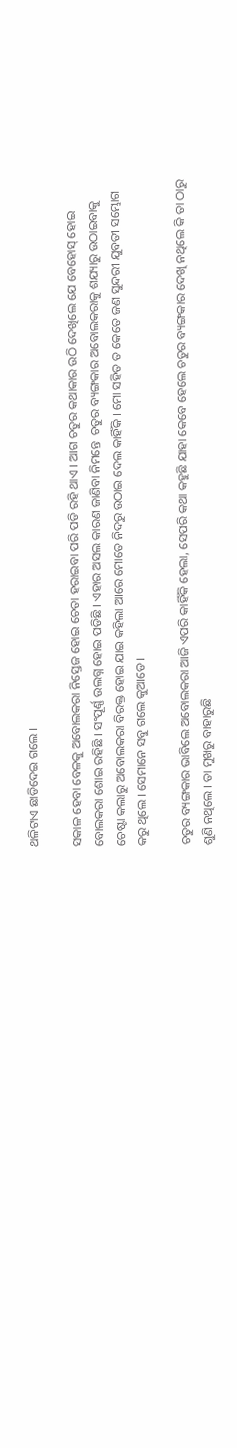ଥଳିଟାଏ ଛାଡିଦେଇ ଗଲେ ।

ସକାଳ ହେବା ବେଳକୁ ଅବୋଲକରା ନିସ୍ତେଜ ହୋଇ ଚେତା ହରାଇବା ପରି ପଡି ରହି ଥାଏ । ଆଗ ଚତୁର କଥାକାର ଉଠି ଦେଖିଲେ ଯେ ବେହୋସ୍ ହୋଇ ବୋଲକରା ଶୋଇ ରହିଛି । ସଂପୂର୍ଣ୍ଣ ଉଲଗ୍ନ ହୋଇ ପଡିଛି । ଏହାର ଅସଲ କାରଣ ଜାଣିବା ନିମନ୍ତେ  ଚତୁର ବ୍ୟଙ୍ଗକାର ଅବୋଲକରାକୁ ଶଯ୍ୟାରୁ ଉଠାଇବାକୁ ଚେଷ୍ଟା କଲାରୁ ଅବୋଲକରା ବିରକ୍ତ ହୋଇ ଯାଇ କହିଲା ଆରେ ମୋତେ ନିଦରୁ ଉଠାଇ ଦେଲ କାହିଁକି । ମୋ ସହିତ ତ କେତେ ଜଣ ସୁନ୍ଦରୀ ଯୁବତୀ ସମ୍ଭୋଗ କରୁ ଥିଲେ । ସେମାନେ ସବୁ ଗଲେ କୁଆଡେ ।

ଚତୁର ବ୍ୟଙ୍ଗକାର ଭାବିଲେ ଅବୋଲକରା ଆଜି ଏପରି କାହିଁକି ହେଲା, ସେପରି କଥା କହୁଛି ଯାହା କେବେ ହେଲେ ଚତୁର ବ୍ୟଙ୍ଗକାର ଦେଖି ନଥିଲେ କି ତା ଠାରୁ ଶୁଣି ନଥିଲେ । ତା ମୁଖରୁ ବାହାରୁଛି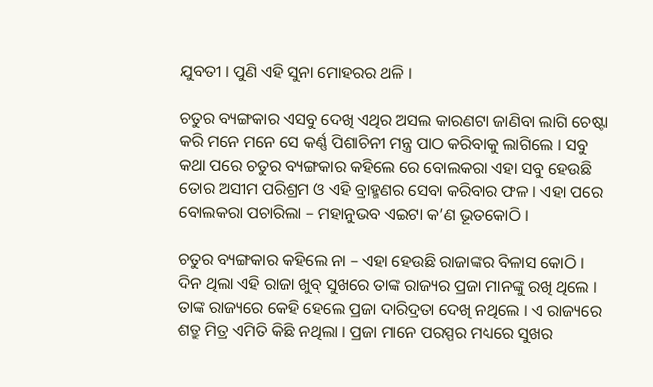ଯୁବତୀ । ପୁଣି ଏହି ସୁନା ମୋହରର ଥଳି ।

ଚତୁର ବ୍ୟଙ୍ଗକାର ଏସବୁ ଦେଖି ଏଥିର ଅସଲ କାରଣଟା ଜାଣିବା ଲାଗି ଚେଷ୍ଟା କରି ମନେ ମନେ ସେ କର୍ଣ୍ଣ ପିଶାଚିନୀ ମନ୍ତ୍ର ପାଠ କରିବାକୁ ଲାଗିଲେ । ସବୁ କଥା ପରେ ଚତୁର ବ୍ୟଙ୍ଗକାର କହିଲେ ରେ ବୋଲକରା ଏହା ସବୁ ହେଉଛି ତୋର ଅସୀମ ପରିଶ୍ରମ ଓ ଏହି ବ୍ରାହ୍ମଣର ସେବା କରିବାର ଫଳ । ଏହା ପରେ ବୋଲକରା ପଚାରିଲା – ମହାନୁଭବ ଏଇଟା କ’ଣ ଭୂତକୋଠି ।

ଚତୁର ବ୍ୟଙ୍ଗକାର କହିଲେ ନା – ଏହା ହେଉଛି ରାଜାଙ୍କର ବିଳାସ କୋଠି । ଦିନ ଥିଲା ଏହି ରାଜା ଖୁବ୍ ସୁଖରେ ତାଙ୍କ ରାଜ୍ୟର ପ୍ରଜା ମାନଙ୍କୁ ରଖି ଥିଲେ । ତାଙ୍କ ରାଜ୍ୟରେ କେହି ହେଲେ ପ୍ରଜା ଦାରିଦ୍ରତା ଦେଖି ନଥିଲେ । ଏ ରାଜ୍ୟରେ ଶତ୍ରୁ ମିତ୍ର ଏମିତି କିଛି ନଥିଲା । ପ୍ରଜା ମାନେ ପରସ୍ପର ମଧ୍ୟରେ ସୁଖର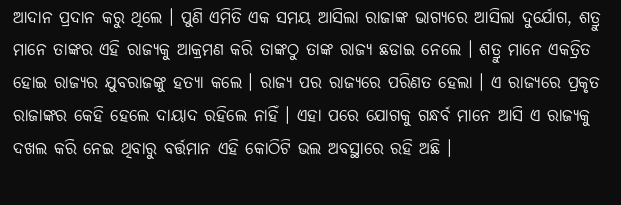ଆଦାନ ପ୍ରଦାନ କରୁ ଥିଲେ । ପୁଣି ଏମିତି ଏକ ସମୟ ଆସିଲା ରାଜାଙ୍କ ଭାଗ୍ୟରେ ଆସିଲା ଦୁର୍ଯୋଗ, ଶତ୍ରୁ ମାନେ ତାଙ୍କର ଏହି ରାଜ୍ୟକୁ ଆକ୍ରମଣ କରି ତାଙ୍କଠୁ ତାଙ୍କ ରାଜ୍ୟ ଛଡାଇ ନେଲେ । ଶତ୍ରୁ ମାନେ ଏକତ୍ରିତ ହୋଇ ରାଜ୍ୟର ଯୁବରାଜଙ୍କୁ ହତ୍ୟା କଲେ । ରାଜ୍ୟ ପର ରାଜ୍ୟରେ ପରିଣତ ହେଲା । ଏ ରାଜ୍ୟରେ ପ୍ରକୃତ ରାଜାଙ୍କର କେହି ହେଲେ ଦାୟାଦ ରହିଲେ ନାହିଁ । ଏହା ପରେ ଯୋଗକୁ ଗନ୍ଧର୍ବ ମାନେ ଆସି ଏ ରାଜ୍ୟକୁ ଦଖଲ କରି ନେଇ ଥିବାରୁ ବର୍ତ୍ତମାନ ଏହି କୋଠିଟି ଭଲ ଅବସ୍ଥାରେ ରହି ଅଛି ।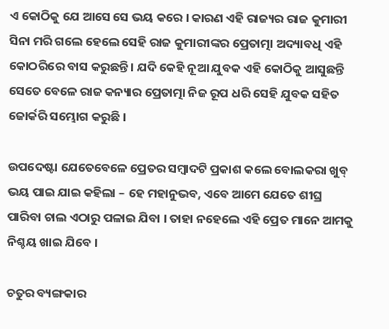ଏ କୋଠିକୁ ଯେ ଆସେ ସେ ଭୟ କରେ । କାରଣ ଏହି ରାଜ୍ୟର ରାଜ କୁମାରୀ ସିନା ମରି ଗଲେ ହେଲେ ସେହି ରାଜ କୁମାରୀଙ୍କର ପ୍ରେତାତ୍ମା ଅଦ୍ୟାବଧି ଏହି କୋଠରିରେ ବାସ କରୁଛନ୍ତି । ଯଦି କେହି ନୂଆ ଯୁବକ ଏହି କୋଠିକୁ ଆସୁଛନ୍ତି ସେତେ ବେଳେ ରାଜ କନ୍ୟାର ପ୍ରେତାତ୍ମା ନିଜ ରୂପ ଧରି ସେହି ଯୁବକ ସହିତ ଜୋର୍କରି ସମ୍ଭୋଗ କରୁଛି ।

ଉପଦେଷ୍ଟା ଯେତେବେଳେ ପ୍ରେତର ସମ୍ବାଦଟି ପ୍ରକାଶ କଲେ ବୋଲକରା ଖୁବ୍ ଭୟ ପାଇ ଯାଇ କହିଲା – ହେ ମହାନୁଭବ, ଏବେ ଆମେ ଯେତେ ଶୀଘ୍ର ପାରିବା ଚାଲ ଏଠାରୁ ପଳାଇ ଯିବା । ତାହା ନହେଲେ ଏହି ପ୍ରେତ ମାନେ ଆମକୁ ନିଶ୍ଚୟ ଖାଇ ଯିବେ ।

ଚତୁର ବ୍ୟଙ୍ଗକାର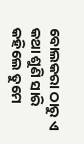ବୋଲକରା ଠାରୁ ଏ କଥା ଶୁଣି ସାରି କହିଲେ ତୁମେ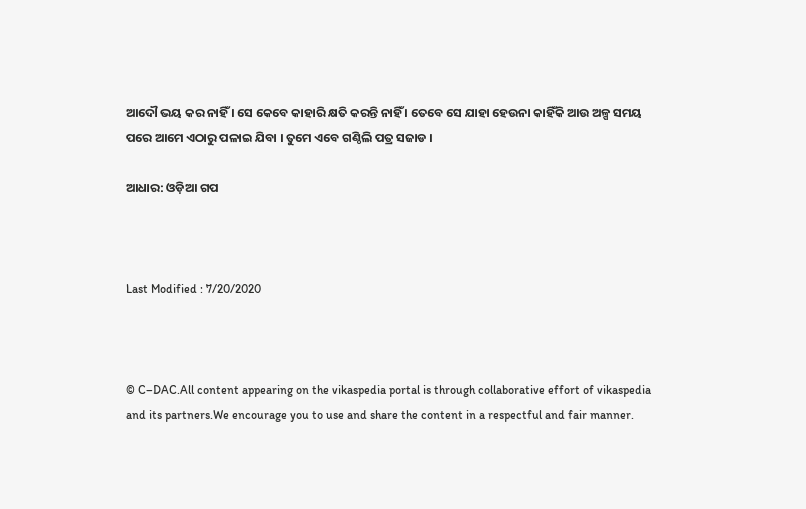ଆଦୌ ଭୟ କର ନାହିଁ । ସେ କେବେ କାହାରି କ୍ଷତି କରନ୍ତି ନାହିଁ । ତେବେ ସେ ଯାହା ହେଉନା କାହିଁକି ଆଉ ଅଳ୍ପ ସମୟ ପରେ ଆମେ ଏଠାରୁ ପଳାଇ ଯିବା । ତୁମେ ଏବେ ଗଣ୍ଠିଲି ପତ୍ର ସଜାଡ ।

ଆଧାର: ଓଡ଼ିଆ ଗପ



Last Modified : 7/20/2020



© C–DAC.All content appearing on the vikaspedia portal is through collaborative effort of vikaspedia and its partners.We encourage you to use and share the content in a respectful and fair manner.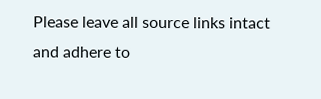Please leave all source links intact and adhere to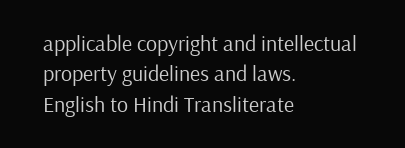applicable copyright and intellectual property guidelines and laws.
English to Hindi Transliterate